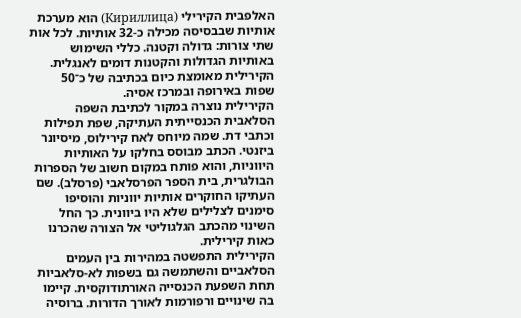האלפבית הקירילי (Кириллица) הוא מערכת אותיות שבבסיסה מכילה כ-32 אותיות. לכל אות שתי צורות: גדולה וקטנה. כללי השימוש באותיות הגדולות והקטנות דומים לאנגלית. הקירילית מאומצת כיום בכתיבה של כ־50 שפות באירופה ובמרכז אסיה.
הקירילית נוצרה במקור לכתיבת השפה הסלאבית הכנסייתית העתיקה, שפת תפילות וכתבי דת. שמה מיוחס לאח קירילוס, מיסיונר ביזנטי. הכתב מבוסס בחלקו על האותיות היווניות, והוא פותח במקום חשוב של הספרות הבולגרית, בית הספר הפרסלאבי (פרסלב). שם העתיקו החוקרים אותיות יווניות והוסיפו סימנים לצלילים שלא היו ביוונית. כך החל השינוי מהכתב הגלגוליטי אל הצורה שהכרנו כאות קירילית.
הקירילית התפשטה במהירות בין העמים הסלאביים והשתמשה גם בשפות לא‑סלאביות תחת השפעת הכנסייה האורתודוקסית. קיימו בה שינויים ורפורמות לאורך הדורות. ברוסיה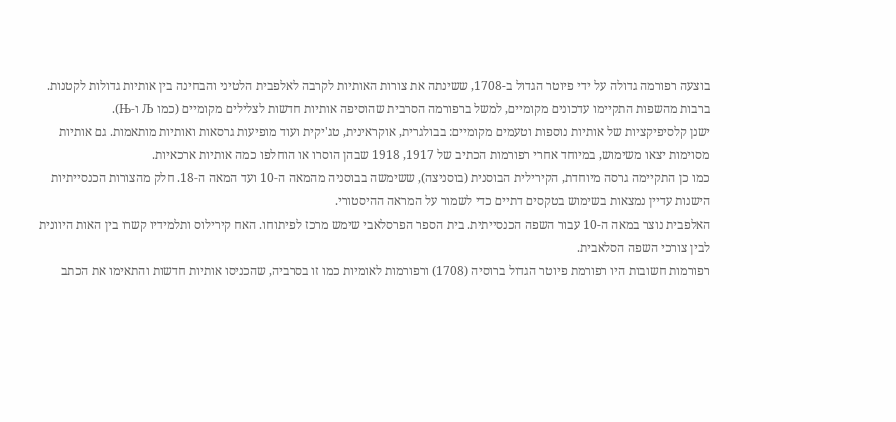בוצעה רפורמה גדולה על ידי פיוטר הגדול ב-1708, ששינתה את צורות האותיות לקרבה לאלפבית הלטיני והבחינה בין אותיות גדולות לקטנות. ברבות מהשפות התקיימו עדכונים מקומיים, למשל ברפורמה הסרבית שהוסיפה אותיות חדשות לצלילים מקומיים (כמו Љ ו‑Њ).
ישנן קלסיפיקציות של אותיות נוספות וטעמים מקומיים: בבולגרית, אוקראינית, טג'יקית ועוד מופיעות גרסאות ואותיות מותאמות. גם אותיות מסוימות יצאו משימוש, במיוחד אחרי רפורמות הכתיב של 1917, 1918 שבהן הוסרו או הוחלפו כמה אותיות ארכאיות.
כמו כן התקיימה גרסה מיוחדת, הקירילית הבוסנית (בוסניצה), ששימשה בבוסניה מהמאה ה‑10 ועד המאה ה‑18. חלק מהצורות הכנסייתיות הישנות עדיין נמצאות בשימוש בטקסים דתיים כדי לשמור על המראה ההיסטורי.
האלפבית נוצר במאה ה-10 עבור השפה הכנסייתית. בית הספר הפרסלאבי שימש מרכז לפיתוחו. האח קירילוס ותלמידיו קשרו בין האות היוונית לבין צורכי השפה הסלאבית.
רפורמות חשובות היו רפורמת פיוטר הגדול ברוסיה (1708) ורפורמות לאומיות כמו זו בסרביה, שהכניסו אותיות חדשות והתאימו את הכתב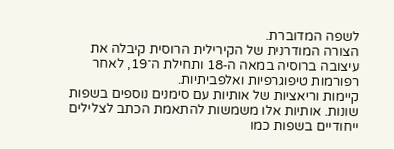לשפה המדוברת.
הצורה המודרנית של הקירילית הרוסית קיבלה את עיצובה ברוסיה במאה ה‑18 ותחילת ה־19, לאחר רפורמות טיפוגרפיות ואלפביתיות.
קיימות וריאציות של אותיות עם סימנים נוספים בשפות שונות. אותיות אלו משמשות להתאמת הכתב לצלילים ייחודיים בשפות כמו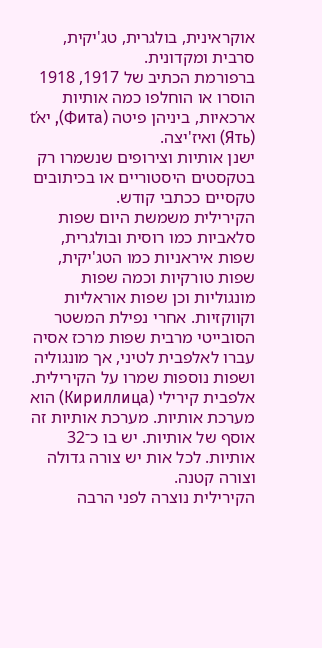אוקראינית, בולגרית, טג'יקית, סרבית ומקדונית.
ברפורמת הכתיב של 1917, 1918 הוסרו או הוחלפו כמה אותיות ארכאיות, ביניהן פיטה (Фита), יאť (Ять) ואיז'יצה.
ישנן אותיות וצירופים שנשמרו רק בטקסטים היסטוריים או בכיתובים טקסיים ככתבי קודש.
הקירילית משמשת היום שפות סלאביות כמו רוסית ובולגרית, שפות איראניות כמו הטג'יקית, שפות טורקיות וכמה שפות מונגוליות וכן שפות אוראליות וקווקזיות. אחרי נפילת המשטר הסובייטי מרבית שפות מרכז אסיה עברו לאלפבית לטיני, אך מונגוליה ושפות נוספות שמרו על הקירילית.
אלפבית קירילי (Кириллица) הוא מערכת אותיות. מערכת אותיות זה אוסף של אותיות. יש בו כ־32 אותיות. לכל אות יש צורה גדולה וצורה קטנה.
הקירילית נוצרה לפני הרבה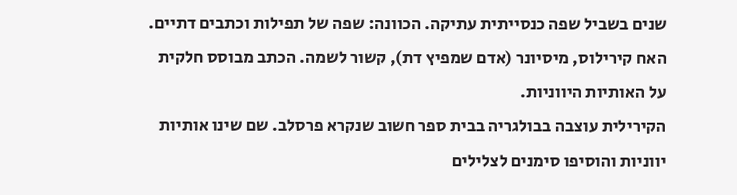שנים בשביל שפה כנסייתית עתיקה. הכוונה: שפה של תפילות וכתבים דתיים. האח קירילוס, מיסיונר (אדם שמפיץ דת), קשור לשמה. הכתב מבוסס חלקית על האותיות היווניות.
הקירילית עוצבה בבולגריה בבית ספר חשוב שנקרא פרסלב. שם שינו אותיות יווניות והוסיפו סימנים לצלילים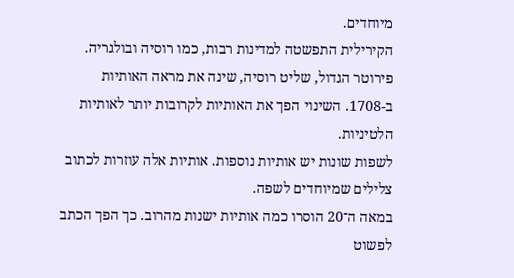מיוחדים.
הקירילית התפשטה למדינות רבות, כמו רוסיה ובולגריה. פירוטר הגדול, שליט רוסיה, שינה את מראה האותיות ב-1708. השינוי הפך את האותיות לקרובות יותר לאותיות הלטיניות.
לשפות שונות יש אותיות נוספות. אותיות אלה עוזרות לכתוב צלילים שמיוחדים לשפה.
במאה ה־20 הוסרו כמה אותיות ישנות מהרוב. כך הפך הכתב לפשוט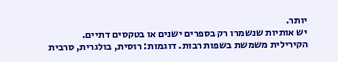יותר.
יש אותיות שנשמרו רק בספרים ישנים או בטקסים דתיים.
הקירילית משמשת בשפות רבות. דוגמות: רוסית, בולגרית, סרבית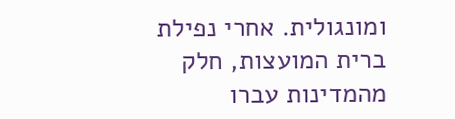ומונגולית. אחרי נפילת ברית המועצות, חלק מהמדינות עברו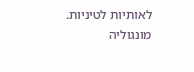לאותיות לטיניות. מונגוליה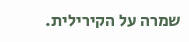שמרה על הקירילית.